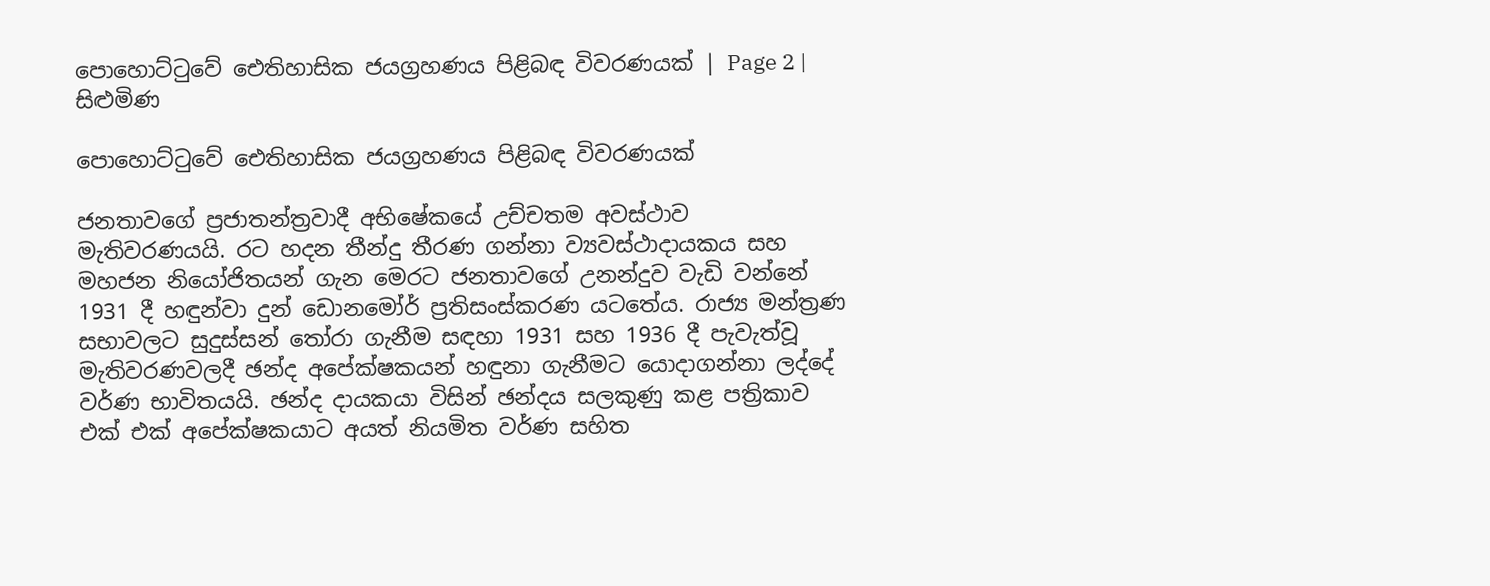පොහොට්ටුවේ ඓතිහාසික ජයග්‍රහණය පිළිබඳ විවරණයක් | Page 2 | සිළුමිණ

පොහොට්ටුවේ ඓතිහාසික ජයග්‍රහණය පිළිබඳ විවරණයක්

ජනතාවගේ ප්‍රජාතන්ත්‍රවාදී අභිෂේකයේ උච්චතම අවස්ථාව මැතිවරණයයි. රට හදන තීන්දු තීරණ ගන්නා ව්‍යවස්ථාදායකය සහ මහජන නියෝජිතයන් ගැන මෙරට ජනතාවගේ උනන්දුව වැඩි වන්නේ 1931 දී හඳුන්වා දුන් ඩොනමෝර් ප්‍රතිසංස්කරණ යටතේය. රාජ්‍ය මන්ත්‍රණ සභාවලට සුදුස්සන් තෝරා ගැනීම සඳහා 1931 සහ 1936 දී පැවැත්වූ මැතිවරණවලදී ඡන්ද අපේක්ෂකයන් හඳුනා ගැනීමට යොදාගන්නා ලද්දේ වර්ණ භාවිතයයි. ඡන්ද දායකයා විසින් ඡන්දය සලකුණු කළ පත්‍රිකාව එක් එක් අපේක්ෂකයාට අයත් නියමිත වර්ණ සහිත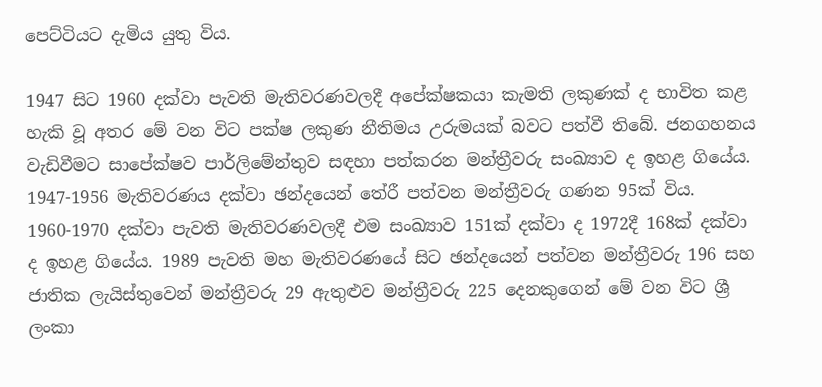පෙට්ටියට දැමිය යුතු විය.

1947 සිට 1960 දක්වා පැවති මැතිවරණවලදී අපේක්ෂකයා කැමති ලකුණක් ද භාවිත කළ හැකි වූ අතර මේ වන විට පක්ෂ ලකුණ නීතිමය උරුමයක් බවට පත්වී තිබේ. ජනගහනය වැඩිවීමට සාපේක්ෂව පාර්ලිමේන්තුව සඳහා පත්කරන මන්ත්‍රීවරු සංඛ්‍යාව ද ඉහළ ගියේය. 1947-1956 මැතිවරණය දක්වා ඡන්දයෙන් තේරී පත්වන මන්ත්‍රීවරු ගණන 95ක් විය. 1960-1970 දක්වා පැවති මැතිවරණවලදී එම සංඛ්‍යාව 151ක් දක්වා ද 1972දී 168ක් දක්වා ද ඉහළ ගියේය. 1989 පැවති මහ මැතිවරණයේ සිට ඡන්දයෙන් පත්වන මන්ත්‍රීවරු 196 සහ ජාතික ලැයිස්තුවෙන් මන්ත්‍රීවරු 29 ඇතුළුව මන්ත්‍රීවරු 225 දෙනකුගෙන් මේ වන විට ශ්‍රී ලංකා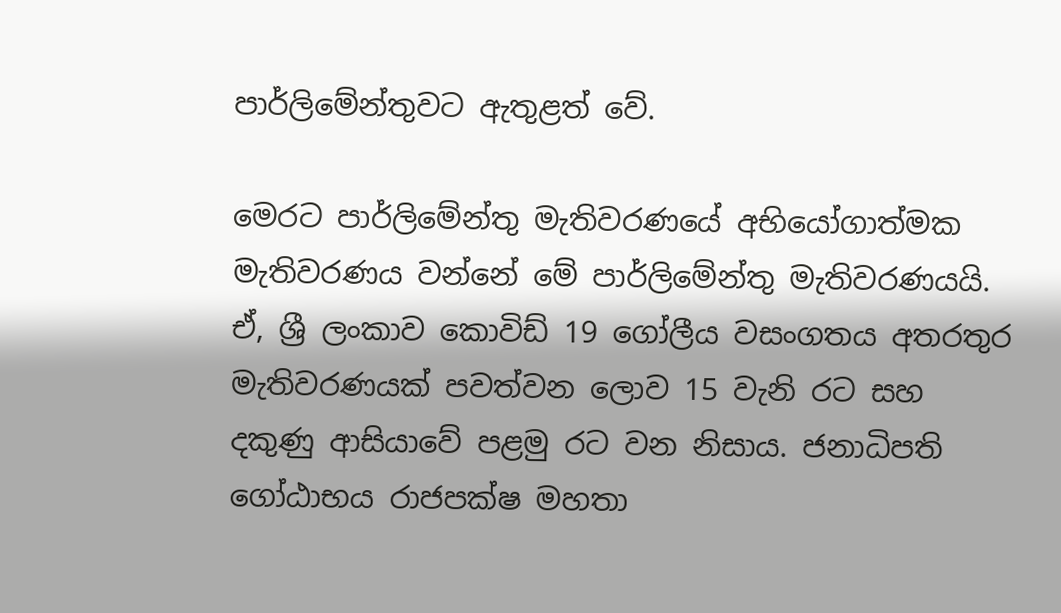පාර්ලිමේන්තුවට ඇතුළත් වේ.

මෙරට පාර්ලිමේන්තු මැතිවරණයේ අභියෝගාත්මක මැතිවරණය වන්නේ මේ පාර්ලිමේන්තු මැතිවරණයයි. ඒ, ශ්‍රී ලංකාව කොවිඩ් 19 ගෝලීය වසංගතය අතරතුර මැතිවරණයක් පවත්වන ලොව 15 වැනි රට සහ දකුණු ආසියාවේ පළමු රට වන නිසාය. ජනාධිපති ගෝඨාභය රාජපක්ෂ මහතා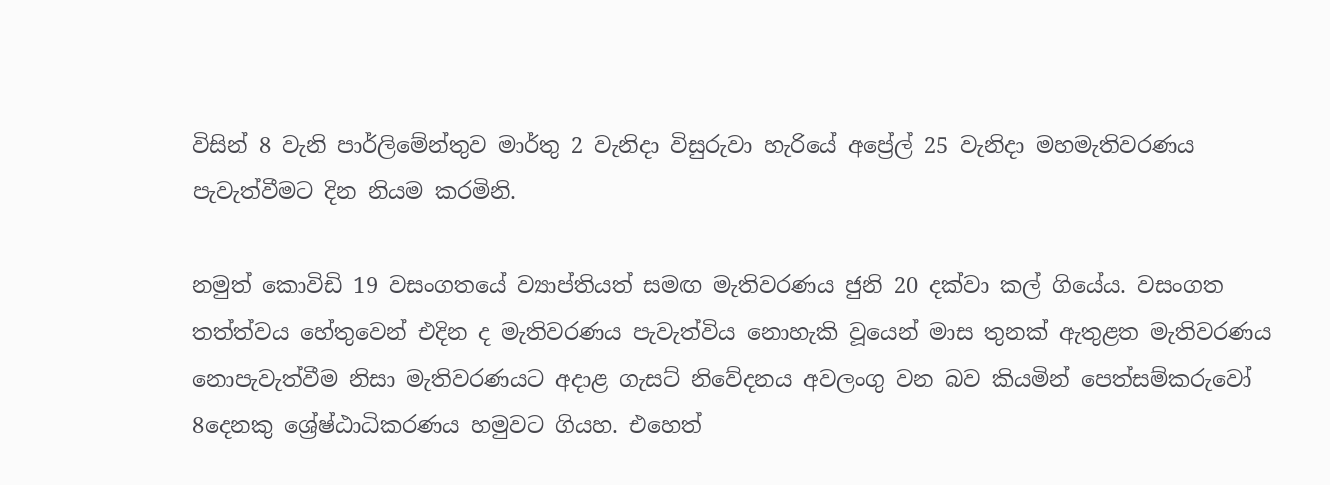විසින් 8 වැනි පාර්ලිමේන්තුව මාර්තු 2 වැනිදා විසුරුවා හැරියේ අප්‍රේල් 25 වැනිදා මහමැතිවරණය පැවැත්වීමට දින නියම කරමිනි.

නමුත් කොවිඩි 19 වසංගතයේ ව්‍යාප්තියත් සමඟ මැතිවරණය ජුනි 20 දක්වා කල් ගියේය. වසංගත තත්ත්වය හේතුවෙන් එදින ද මැතිවරණය පැවැත්විය නොහැකි වූයෙන් මාස තුනක් ඇතුළත මැතිවරණය නොපැවැත්වීම නිසා මැතිවරණයට අදාළ ගැසට් නිවේදනය අවලංගු වන බව කියමින් පෙත්සම්කරුවෝ 8දෙනකු ශ්‍රේෂ්ඨාධිකරණය හමුවට ගියහ. එහෙත්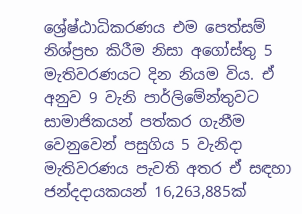ශ්‍රේෂ්ඨාධිකරණය එම පෙත්සම් නිශ්ප්‍රභ කිරීම නිසා අගෝස්තු 5 මැතිවරණයට දින නියම විය. ඒ අනුව 9 වැනි පාර්ලිමේන්තුවට සාමාජිකයන් පත්කර ගැනීම වෙනුවෙන් පසුගිය 5 වැනිදා මැතිවරණය පැවති අතර ඒ සඳහා ජන්දදායකයන් 16,263,885ක්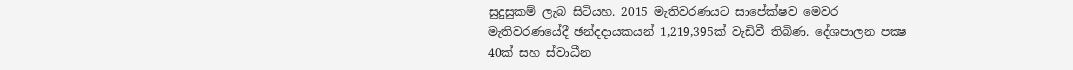සුදුසුකම් ලැබ සිටියහ. 2015 මැතිවරණයට සාපේක්ෂව මෙවර මැතිවරණයේදී ඡන්දදායකයන් 1,219,395ක් වැඩිවී තිබිණ. දේශපාලන පක්‍ෂ 40ක් සහ ස්වාධීන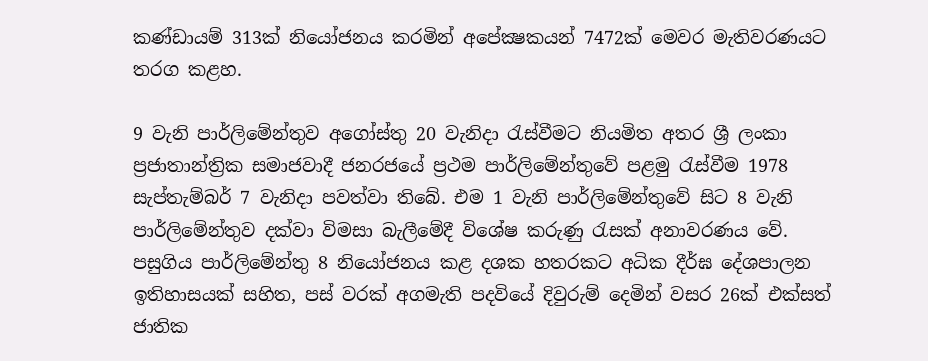කණ්ඩායම් 313ක් නියෝජනය කරමින් අපේක්‍ෂකයන් 7472ක් මෙවර මැතිවරණයට තරග කළහ.

9 වැනි පාර්ලිමේන්තුව අගෝස්තු 20 වැනිදා රැස්වීමට නියමිත අතර ශ්‍රී ලංකා ප්‍රජාතාන්ත්‍රික සමාජවාදී ජනරජයේ ප්‍රථම පාර්ලිමේන්තුවේ පළමු රැස්වීම 1978 සැප්තැම්බර් 7 වැනිදා පවත්වා තිබේ. එම 1 වැනි පාර්ලිමේන්තුවේ සිට 8 වැනි පාර්ලිමේන්තුව දක්වා විමසා බැලීමේදී විශේෂ කරුණු රැසක් අනාවරණය වේ. පසුගිය පාර්ලිමේන්තු 8 නියෝජනය කළ දශක හතරකට අධික දීර්ඝ දේශපාලන ඉතිහාසයක් සහිත, පස් වරක් අගමැති පදවියේ දිවුරුම් දෙමින් වසර 26ක් එක්සත් ජාතික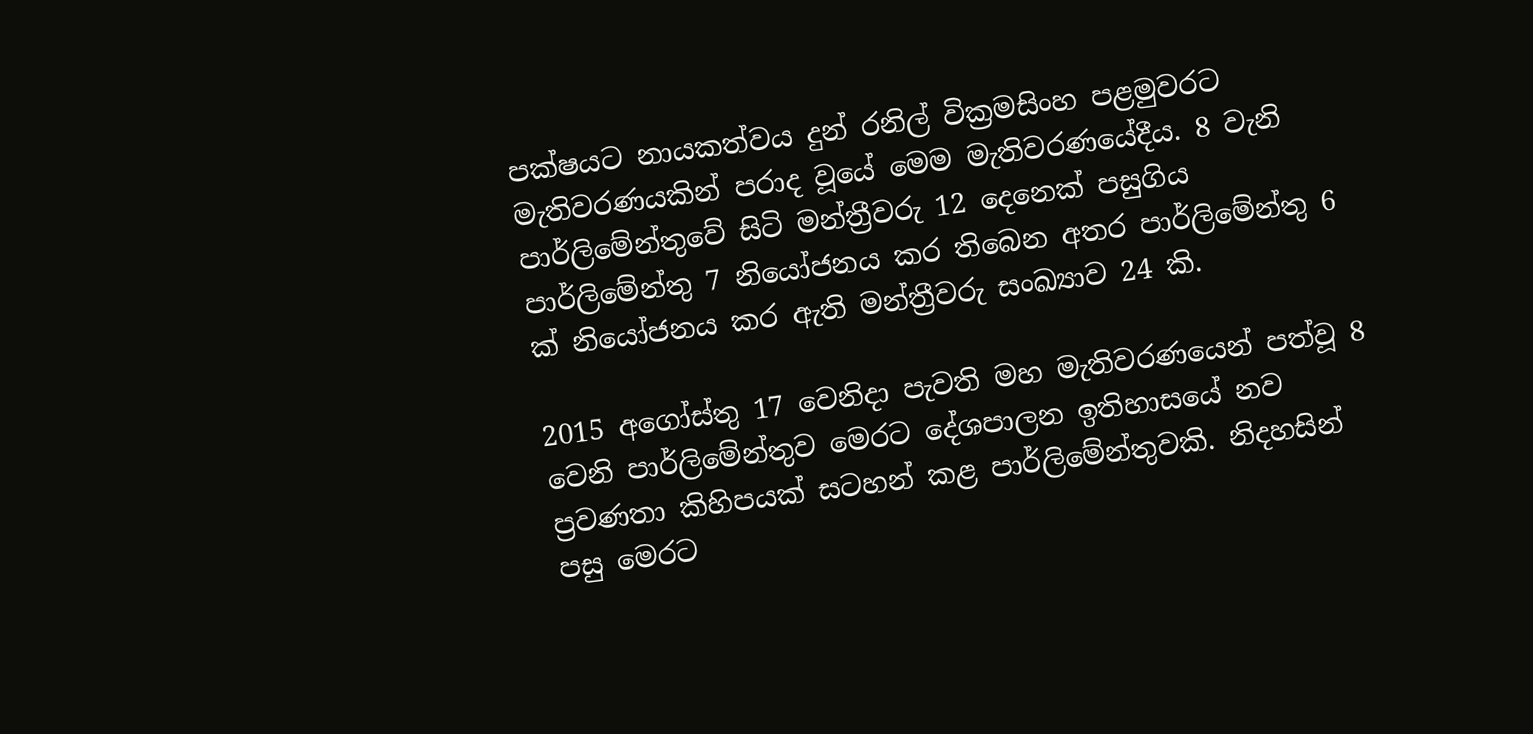පක්ෂයට නායකත්වය දුන් රනිල් වික්‍රමසිංහ පළමුවරට මැතිවරණයකින් පරාද වූයේ මෙම මැතිවරණයේදීය‍. 8 වැනි පාර්ලිමේන්තුවේ සිටි මන්ත්‍රීවරු 12 දෙනෙක් පසුගිය පාර්ලිමේන්තු 7 නියෝජනය කර තිබෙන අතර පාර්ලිමේන්තු 6 ක් නියෝජනය කර ඇති මන්ත්‍රීවරු සංඛ්‍යාව 24 කි.

2015 අගෝස්තු 17 වෙනිදා පැවති මහ මැතිවරණයෙන් පත්වූ 8 වෙනි පාර්ලිමේන්තුව මෙරට දේශපාලන ඉතිහාසයේ නව ප්‍රවණතා කිහිපයක් සටහන් කළ පාර්ලිමේන්තුවකි. නිදහසින් පසු මෙරට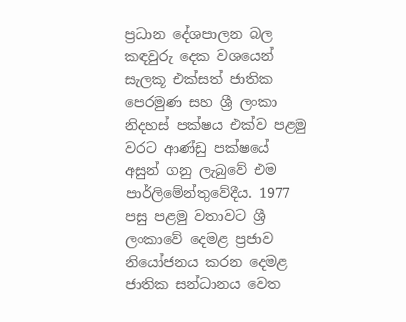ප්‍රධාන දේශපාලන බල කඳවුරු දෙක වශයෙන් සැලකූ එක්සත් ජාතික පෙරමුණ සහ ශ්‍රී ලංකා නිදහස් පක්ෂය එක්ව පළමු වරට ආණ්ඩු පක්ෂයේ අසුන් ගනු ලැබුවේ එම පාර්ලිමේන්තුවේදීය. 1977 පසු පළමු වතාවට ශ්‍රී ලංකාවේ දෙමළ ප්‍රජාව නියෝජනය කරන දෙමළ ජාතික සන්ධානය වෙත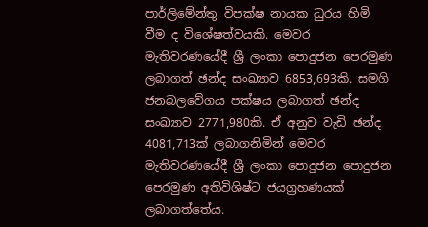පාර්ලිමේන්තු විපක්ෂ නායක ධුරය හිමි වීම ද විශේෂත්වයකි. මෙවර මැතිවරණයේදී ශ්‍රී ලංකා පොදුජන පෙරමුණ ලබාගත් ඡන්ද සංඛ්‍යාව 6853,693කි. සමගි ජනබලවේගය පක්ෂය ලබාගත් ඡන්ද සංඛ්‍යාව 2771,980කි. ඒ අනුව වැඩි ඡන්ද 4081,713ක් ලබාගනිමින් මෙවර මැතිවරණයේදී ශ්‍රී ලංකා පොදුජන පොදුජන පෙරමුණ අතිවිශිෂ්ට ජයග්‍රහණයක් ලබාගත්තේය.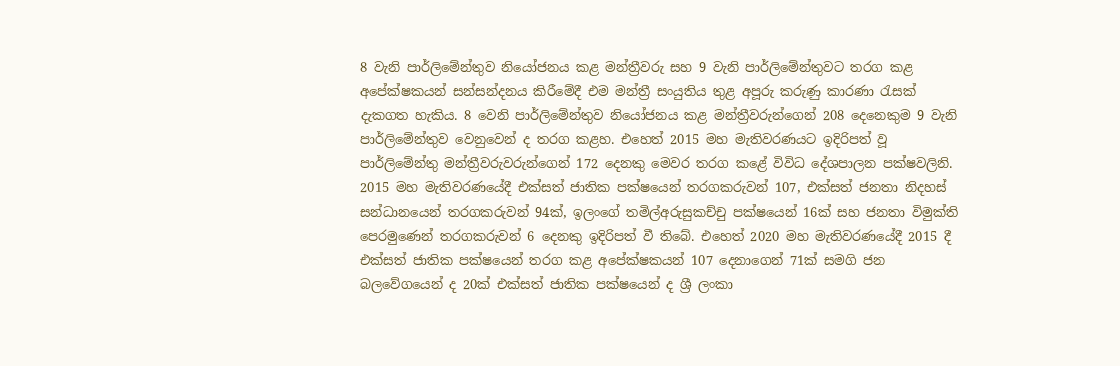8 වැනි පාර්ලිමේන්තුව නියෝජනය කළ මන්ත්‍රීවරු සහ 9 වැනි පාර්ලිමේන්තුවට තරග කළ අපේක්ෂකයන් සන්සන්දනය කිරීමේදී එම මන්ත්‍රී සංයුතිය තුළ අපූරු කරුණු කාරණා රැසක් දැකගත හැකිය. 8 වෙනි පාර්ලිමේන්තුව නියෝජනය කළ මන්ත්‍රීවරුන්ගෙන් 208 දෙනෙකුම 9 වැනි පාර්ලිමේන්තුව වෙනුවෙන් ද තරග කළහ. එහෙත් 2015 මහ මැතිවරණයට ඉදිරිපත් වූ පාර්ලිමේන්තු මන්ත්‍රීවරුවරුන්ගෙන් 172 දෙනකු මෙවර තරග කළේ විවිධ දේශපාලන පක්ෂවලිනි. 2015 මහ මැතිවරණයේදී එක්සත් ජාතික පක්ෂයෙන් තරගකරුවන් 107, එක්සත් ජනතා නිදහස් සන්ධානයෙන් තරගකරුවන් 94ක්, ඉලංගේ තමිල්අරුසුකච්චු පක්ෂයෙන් 16ක් සහ ජනතා විමුක්ති පෙරමුණෙන් තරගකරුවන් 6 දෙනකු ඉදිරිපත් වී තිබේ. එහෙත් 2020 මහ මැතිවරණයේදී 2015 දී එක්සත් ජාතික පක්ෂයෙන් තරග කළ අපේක්ෂකයන් 107 දෙනාගෙන් 71ක් සමගි ජන බලවේගයෙන් ද 20ක් එක්සත් ජාතික පක්ෂයෙන් ද ශ්‍රී ලංකා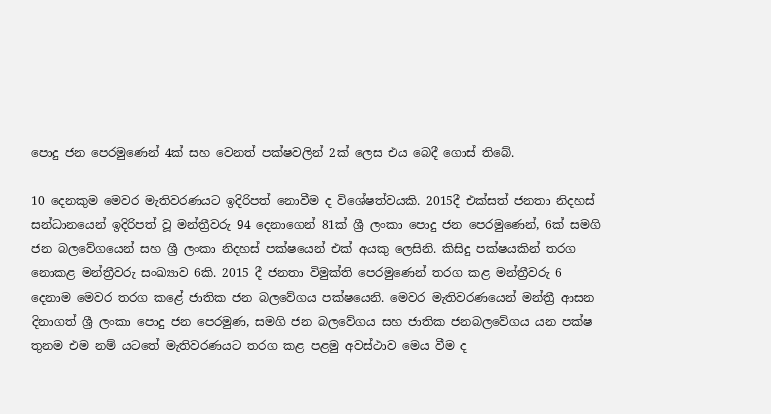පොදු ජන පෙරමුණෙන් 4ක් සහ වෙනත් පක්ෂවලින් 2ක් ලෙස එය බෙදී ගොස් තිබේ.

10 දෙනකුම මෙවර මැතිවරණයට ඉදිරිපත් නොවීම ද විශේෂත්වයකි. 2015දී එක්සත් ජනතා නිදහස් සන්ධානයෙන් ඉදිරිපත් වූ මන්ත්‍රීවරු 94 දෙනාගෙන් 81ක් ශ්‍රී ලංකා පොදු ජන පෙරමුණෙන්, 6ක් සමගි ජන බලවේගයෙන් සහ ශ්‍රී ලංකා නිදහස් පක්ෂයෙන් එක් අයකු ලෙසිනි. කිසිදු පක්ෂයකින් තරග නොකළ මන්ත්‍රීවරු සංඛ්‍යාව 6කි. 2015 දී ජනතා විමුක්ති පෙරමුණෙන් තරග කළ මන්ත්‍රීවරු 6 දෙනාම මෙවර තරග කළේ ජාතික ජන බලවේගය පක්ෂයෙනි. මෙවර මැතිවරණයෙන් මන්ත්‍රී ආසන දිනාගත් ශ්‍රී ලංකා පොදු ජන පෙරමුණ, සමගි ජන බලවේගය සහ ජාතික ජනබලවේගය යන පක්ෂ තුනම එම නම් යටතේ මැතිවරණයට තරග කළ පළමු අවස්ථාව මෙය වීම ද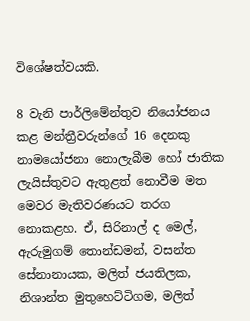විශේෂත්වයකි.

8 වැනි පාර්ලිමේන්තුව නියෝජනය කළ මන්ත්‍රීවරුන්ගේ 16 දෙනකු නාමයෝජනා නොලැබීම හෝ ජාතික ලැයිස්තුවට ඇතුළත් නොවීම මත මෙවර මැතිවරණයට තරග නොකළහ. ඒ, සිරිනාල් ද මෙල්, ඇරුමුගම් තොන්ඩමන්, වසන්ත සේනානායක, මලිත් ජයතිලක, නිශාන්ත මුතුහෙට්ටිගම, මලිත්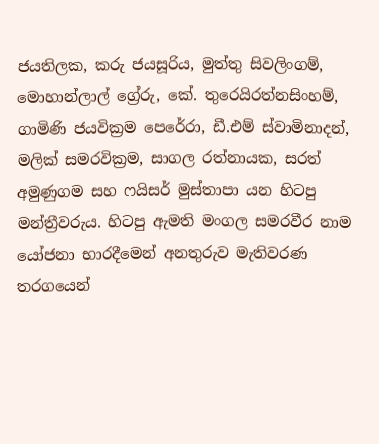ජයතිලක, කරු ජයසූරිය, මුත්තු සිවලිංගම්, මොහාන්ලාල් ග්‍රේරු, කේ. තුරෙයිරත්නසිංහම්, ගාමිණි ජයවික්‍රම පෙරේරා, ඩී.එම් ස්වාමිනාදන්, මලික් සමරවික්‍රම, සාගල රත්නායක, සරත් අමුණුගම සහ ෆයිසර් මුස්තාපා යන හිටපු මන්ත්‍රීවරුය. හිටපු ඇමති මංගල සමරවීර නාම යෝජනා භාරදීමෙන් අනතුරුව මැතිවරණ තරගයෙන්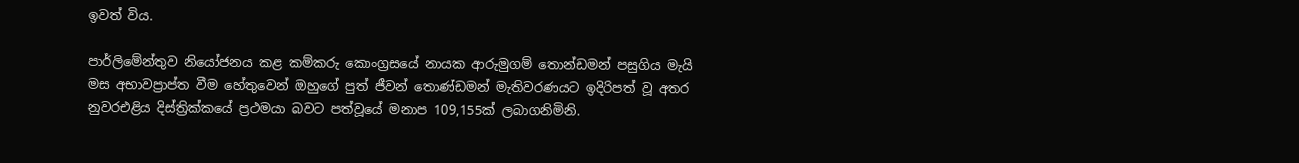ඉවත් විය.

පාර්ලිමේන්තුව නියෝජනය කළ කම්කරු කොංග්‍රසයේ නායක ආරුමුගම් තොන්ඩමන් පසුගිය මැයි මස අභාවප්‍රාප්ත වීම හේතුවෙන් ඔහුගේ පුත් ජීවන් තොණ්ඩමන් මැතිවරණයට ඉදිරිපත් වූ අතර නුවරඑළිය දිස්ත්‍රික්කයේ ප්‍රථමයා බවට පත්වූයේ මනාප 109,155ක් ලබාගනිමිනි.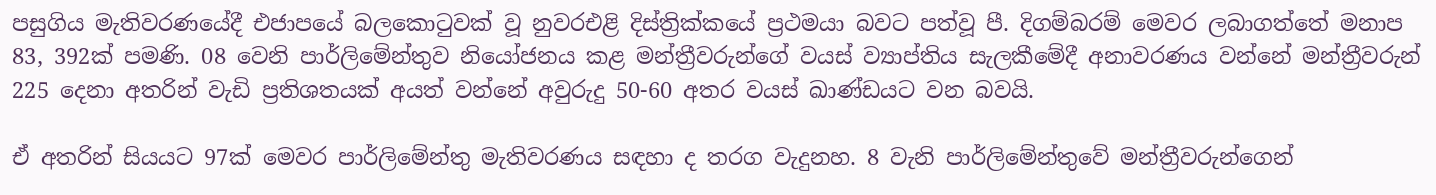පසුගිය මැතිවරණයේදී එජාපයේ බලකොටුවක් වූ නුවරඑළි දිස්ත්‍රික්කයේ ප්‍රථමයා බවට පත්වූ පී. දිගම්බරම් මෙවර ලබාගත්තේ මනාප 83, 392ක් පමණි. 08 වෙනි පාර්ලිමේන්තුව නියෝජනය කළ මන්ත්‍රීවරුන්ගේ වයස් ව්‍යාප්තිය සැලකීමේදී අනාවරණය වන්නේ මන්ත්‍රීවරුන් 225 දෙනා අතරින් වැඩි ප්‍රතිශතයක් අයත් වන්නේ අවුරුදු 50-60 අතර වයස් ඛාණ්ඩයට වන බවයි.

ඒ අතරින් සියයට 97ක් මෙවර පාර්ලිමේන්තු මැතිවරණය සඳහා ද තරග වැදුනහ. 8 වැනි පාර්ලිමේන්තුවේ මන්ත්‍රීවරුන්ගෙන්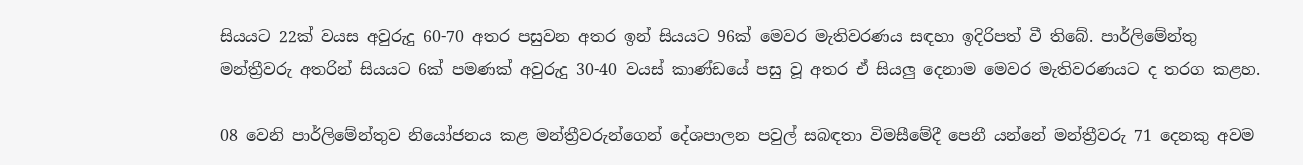සියයට 22ක් වයස අවුරුදු 60-70 අතර පසුවන අතර ඉන් සියයට 96ක් මෙවර මැතිවරණය සඳහා ඉදිරිපත් වී තිබේ. පාර්ලිමේන්තු මන්ත්‍රීවරු අතරින් සියයට 6ක් පමණක් අවුරුදු 30-40 වයස් කාණ්ඩයේ පසු වූ අතර ඒ සියලු දෙනාම මෙවර මැතිවරණයට ද තරග කළහ.

08 වෙනි පාර්ලිමේන්තුව නියෝජනය කළ මන්ත්‍රීවරුන්ගෙන් දේශපාලන පවුල් සබඳතා විමසීමේදී පෙනී යන්නේ මන්ත්‍රීවරු 71 දෙනකු අවම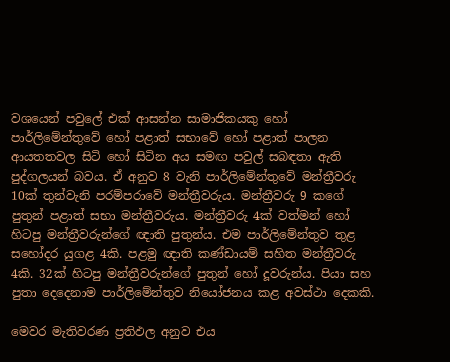වශයෙන් පවුලේ එක් ආසන්න සාමාජිකයකු හෝ පාර්ලිමේන්තුවේ හෝ පළාත් සභාවේ හෝ පළාත් පාලන ආයතතවල සිටි හෝ සිටින අය සමඟ පවුල් සබඳතා ඇති පුද්ගලයන් බවය. ඒ අනුව 8 වැනි පාර්ලිමේන්තුවේ මන්ත්‍රීවරු 10ක් තුන්වැනි පරම්පරාවේ මන්ත්‍රීවරුය. මන්ත්‍රීවරු 9 කගේ පුතුන් පළාත් සභා මන්ත්‍රීවරුය. මන්ත්‍රීවරු 4ක් වත්මන් හෝ හිටපු මන්ත්‍රීවරුන්ගේ ඥාති පුතුන්ය. එම පාර්ලිමේන්තුව තුළ සහෝදර යුගළ 4කි. පළමු ඥාති කණ්ඩායම් සහිත මන්ත්‍රීවරු 4කි. 32ක් හිටපු මන්ත්‍රීවරුන්ගේ පුතුන් හෝ දූවරුන්ය. පියා සහ පුතා දෙදෙනාම පාර්ලිමේන්තුව නියෝජනය කළ අවස්ථා දෙකකි.

මෙවර මැතිවරණ ප්‍රතිඵල අනුව එය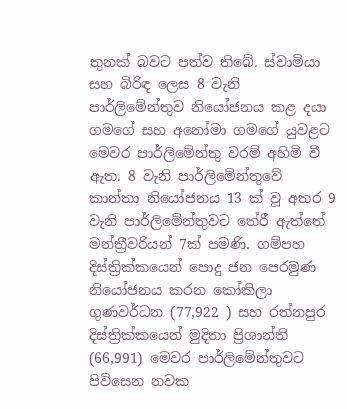තුනක් බවට පත්ව තිබේ. ස්වාමියා සහ බිරිඳ ලෙස 8 වැනි පාර්ලිමේන්තුව නියෝජනය කළ දයා ගමගේ සහ අනෝමා ගමගේ යුවළට මෙවර පාර්ලිමේන්තු වරම් අහිමි වී ඇත. 8 වැනි පාර්ලිමේන්තුවේ කාන්තා නියෝජනය 13 ක් වූ අතර 9 වැනි පාර්ලිමේන්තුවට තේරී ඇත්තේ මන්ත්‍රීවරියන් 7ක් පමණි. ගම්පහ දිස්ත්‍රික්කයෙන් පොදු ජන පෙරමුණ නියෝජනය කරන කෝකිලා ගුණවර්ධන (77,922 ) සහ රත්නපුර දිස්ත්‍රික්කයෙන් මුදිතා ප්‍රිශාන්ති (66,991) මෙවර පාර්ලිමේන්තුවට පිවිසෙන නවක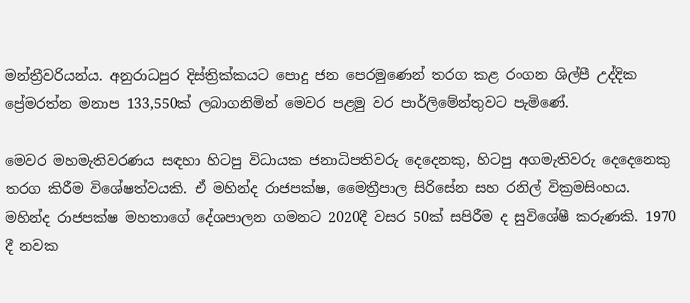මන්ත්‍රීවරියන්ය. අනුරාධපුර දිස්ත්‍රික්කයට පොදු ජන පෙරමුණෙන් තරග කළ රංගන ශිල්පී උද්දික ප්‍රේමරත්න මනාප 133,550ක් ලබාගනිමින් මෙවර පළමු වර පාර්ලිමේන්තුවට පැමිණේ.

මෙවර මහමැතිවරණය සඳහා හිටපු විධායක ජනාධිපතිවරු දෙදෙනකු, හිටපු අගමැතිවරු දෙදෙනෙකු තරග කිරීම විශේෂත්වයකි. ඒ මහින්ද රාජපක්ෂ, මෛත්‍රීපාල සිරිසේන සහ රනිල් වික්‍රමසිංහය. මහින්ද රාජපක්ෂ මහතාගේ දේශපාලන ගමනට 2020දී වසර 50ක් සපිරීම ද සුවිශේෂී කරුණකි. 1970 දී නවක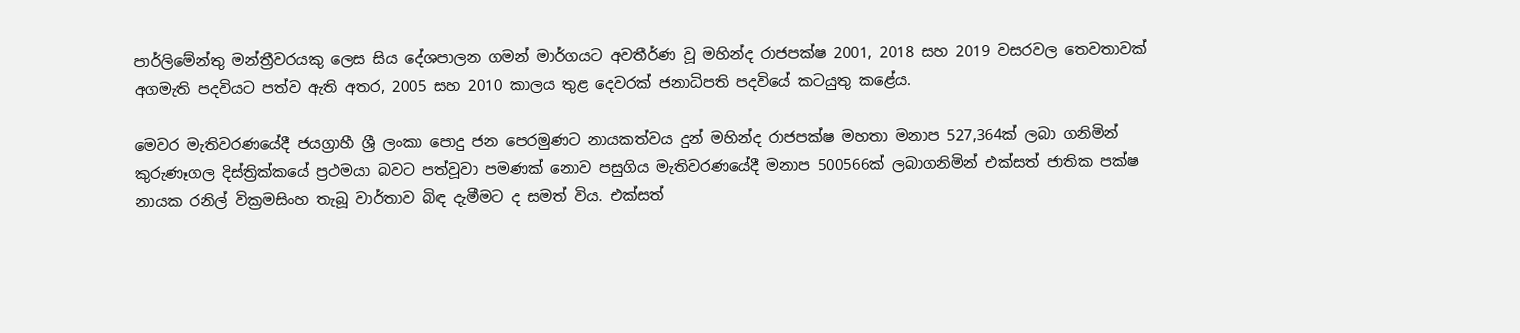පාර්ලිමේන්තු මන්ත්‍රීවරයකු ලෙස සිය දේශපාලන ගමන් මාර්ගයට අවතීර්ණ වූ මහින්ද රාජපක්ෂ 2001, 2018 සහ 2019 වසරවල තෙවතාවක් අගමැති පදවියට පත්ව ඇති අතර, 2005 සහ 2010 කාලය තුළ දෙවරක් ජනාධිපති පදවියේ කටයුතු කළේය.

මෙවර මැතිවරණයේදී ජයග්‍රාහී ශ්‍රී ලංකා පොදු ජන පෙරමුණට නායකත්වය දුන් මහින්ද රාජපක්ෂ මහතා මනාප 527,364ක් ලබා ගනිමින් කුරුණෑගල දිස්ත්‍රික්කයේ ප්‍රථමයා බවට පත්වූවා පමණක් නොව පසුගිය මැතිවරණයේදී මනාප 500566ක් ලබාගනිමින් එක්සත් ජාතික පක්ෂ නායක රනිල් වික්‍රමසිංහ තැබූ වාර්තාව බිඳ දැමීමට ද සමත් විය. එක්සත්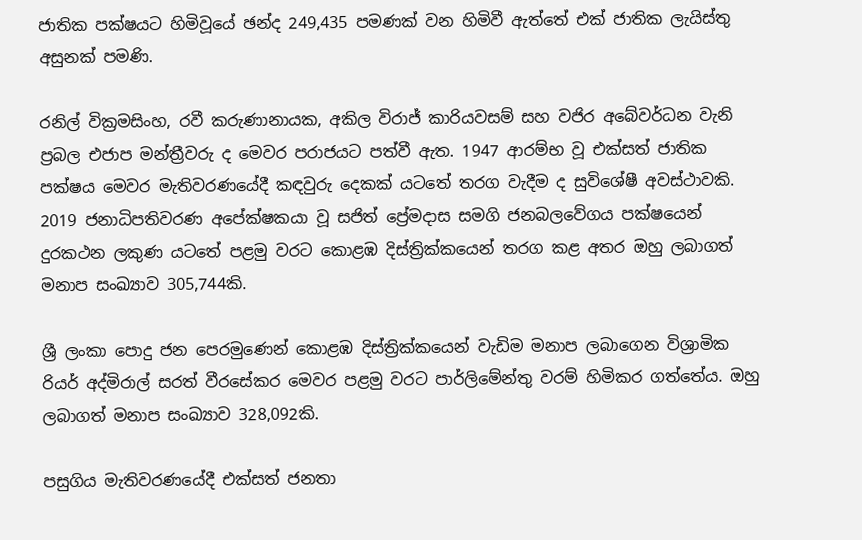ජාතික පක්ෂයට හිමිවූයේ ඡන්ද 249,435 පමණක් වන හිමිවී ඇත්තේ එක් ජාතික ලැයිස්තු අසුනක් පමණි.

රනිල් වික්‍රමසිංහ, රවී කරුණානායක, අකිල විරාජ් කාරියවසම් සහ වජිර අබේවර්ධන වැනි ප්‍රබල එජාප මන්ත්‍රීවරු ද මෙවර පරාජයට පත්වී ඇත. 1947 ආරම්භ වූ එක්සත් ජාතික පක්ෂය මෙවර මැතිවරණයේදී කඳවුරු දෙකක් යටතේ තරග වැදීම ද සුවිශේෂී අවස්ථාවකි. 2019 ජනාධිපතිවරණ අපේක්ෂකයා වූ සජිත් ප්‍රේමදාස සමගි ජනබලවේගය පක්ෂයෙන් දුරකථන ලකුණ යටතේ පළමු වරට කොළඹ දිස්ත්‍රික්කයෙන් තරග කළ අතර ඔහු ලබාගත් මනාප සංඛ්‍යාව 305,744කි.

ශ්‍රී ලංකා පොදු ජන පෙරමුණෙන් කොළඹ දිස්ත්‍රික්කයෙන් වැඩිම මනාප ලබාගෙන විශ්‍රාමික රියර් අද්මිරාල් සරත් වීරසේකර මෙවර පළමු වරට පාර්ලිමේන්තු වරම් හිමිකර ගත්තේය. ඔහු ලබාගත් මනාප සංඛ්‍යාව 328,092කි.

පසුගිය මැතිවරණයේදී එක්සත් ජනතා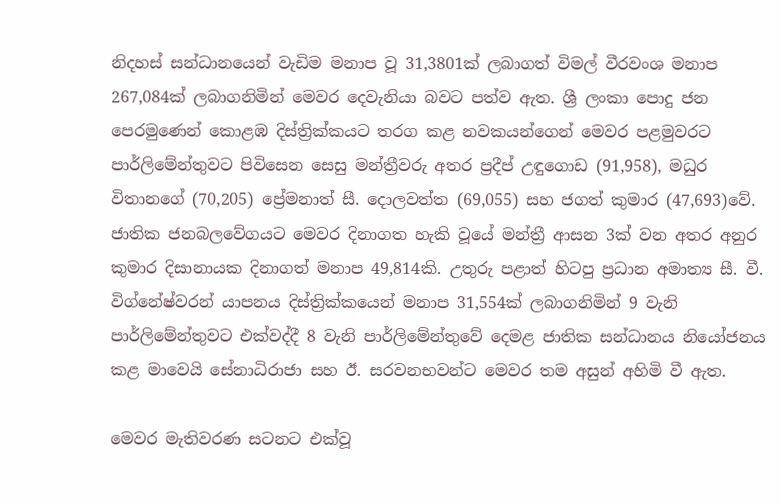නිදහස් සන්ධානයෙන් වැඩිම මනාප වූ 31,3801ක් ලබාගත් විමල් වීරවංශ මනාප 267,084ක් ලබාගනිමින් මෙවර දෙවැනියා බවට පත්ව ඇත. ශ්‍රී ලංකා පොදු ජන පෙරමුණෙන් කොළඹ දිස්ත්‍රික්කයට තරග කළ නවකයන්ගෙන් මෙවර පළමුවරට පාර්ලිමේන්තුවට පිවිසෙන සෙසු මන්ත්‍රීවරු අතර ප්‍රදීප් උඳුගොඩ (91,958), මධුර විතානගේ (70,205) ප්‍රේමනාත් සී. දොලවත්ත (69,055) සහ ජගත් කුමාර (47,693)වේ. ජාතික ජනබලවේගයට මෙවර දිනාගත හැකි වූයේ මන්ත්‍රී ආසන 3ක් වන අතර අනුර කුමාර දිසානායක දිනාගත් මනාප 49,814කි. උතුරු පළාත් හිටපු ප්‍රධාන අමාත්‍ය සී. වී. විග්නේෂ්වරන් යාපනය දිස්ත්‍රික්කයෙන් මනාප 31,554ක් ලබාගනිමින් 9 වැනි පාර්ලිමේන්තුවට එක්වද්දී 8 වැනි පාර්ලිමේන්තුවේ දෙමළ ජාතික සන්ධානය නියෝජනය කළ මාවෙයි සේනාධිරාජා සහ ඊ. සරවනභවන්ට මෙවර තම අසුන් අහිමි වී ඇත.

මෙවර මැතිවරණ සටනට එක්වූ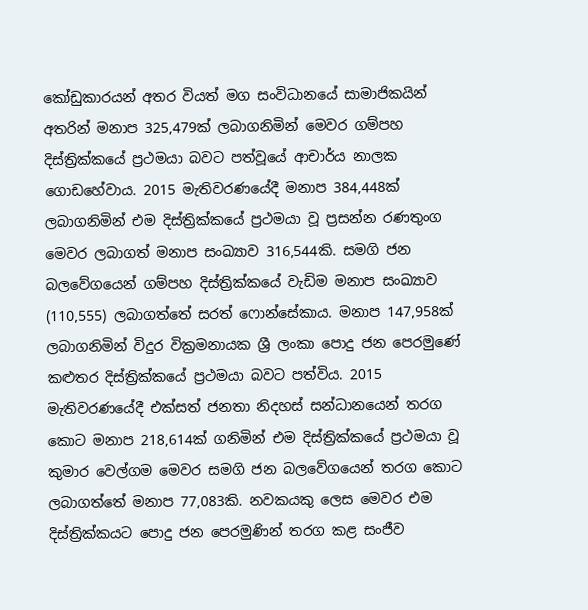කෝඩුකාරයන් අතර වියත් මග සංවිධානයේ සාමාජිකයින් අතරින් මනාප 325,479ක් ලබාගනිමින් මෙවර ගම්පහ දිස්ත්‍රික්කයේ ප්‍රථමයා බවට පත්වූයේ ආචාර්ය නාලක ගොඩහේවාය. 2015 මැතිවරණයේදී මනාප 384,448ක් ලබාගනිමින් එම දිස්ත්‍රික්කයේ ප්‍රථමයා වූ ප්‍රසන්න රණතුංග මෙවර ලබාගත් මනාප සංඛ්‍යාව 316,544කි. සමගි ජන බලවේගයෙන් ගම්පහ දිස්ත්‍රික්කයේ වැඩිම මනාප සංඛ්‍යාව (110,555) ලබාගත්තේ සරත් ‍ෆොන්සේකාය. මනාප 147,958ක් ලබාගනිමින් විදුර වික්‍රමනායක ශ්‍රී ලංකා පොදු ජන පෙරමුණේ කළුතර දිස්ත්‍රික්කයේ ප්‍රථමයා බවට පත්විය. 2015 මැතිවරණයේදී එක්සත් ජනතා නිදහස් සන්ධානයෙන් තරග කොට මනාප 218,614ක් ගනිමින් එම දිස්ත්‍රික්කයේ ප්‍රථමයා වූ කුමාර වෙල්ගම මෙවර සමගි ජන බලවේගයෙන් තරග කොට ලබාගත්තේ මනාප 77,083කි. නවකයකු ලෙස මෙවර එම දිස්ත්‍රික්කයට පොදු ජන පෙරමුණින් තරග කළ සංජීව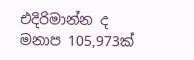එදිරිමාන්න ද මනාප 105,973ක්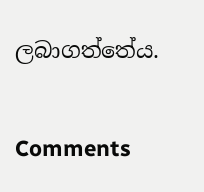ලබාගත්තේය.

Comments